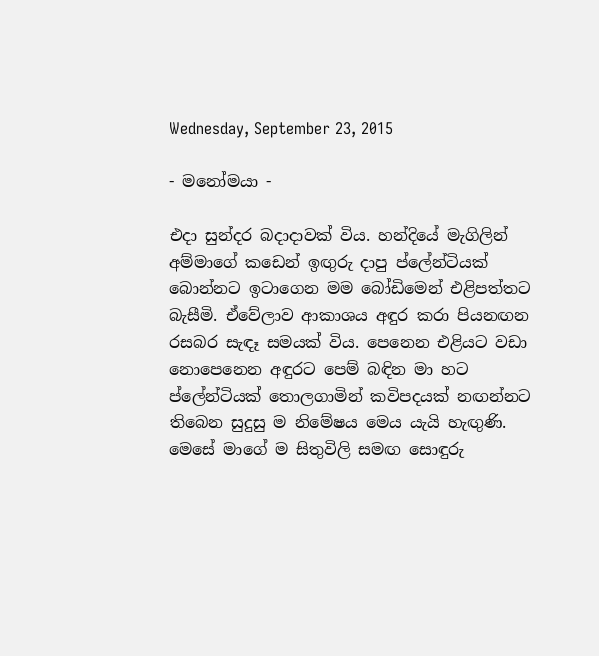Wednesday, September 23, 2015

- මනෝමයා -

එදා සුන්දර බදාදාවක් විය. හන්දියේ මැගිලින් අම්මාගේ කඩෙන් ඉඟුරු දාපු ප්ලේන්ටියක් බොන්නට ඉටාගෙන මම බෝඩිමෙන් එළිපත්තට බැසීමි. ඒවේලාව ආකාශය අඳුර කරා පියනඟන රසබර සැඳෑ සමයක් විය. පෙනෙන එළියට වඩා නොපෙනෙන අඳුරට පෙම් බඳින මා හට ප්ලේන්ටියක් තොලගාමින් කවිපදයක් නඟන්නට තිබෙන සුදුසු ම නිමේෂය මෙය යැයි හැඟුණි. මෙසේ මාගේ ම සිතුවිලි සමඟ සොඳුරු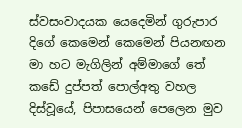ස්වසංවාදයක යෙදෙමින් ගුරුපාර දිගේ කෙමෙන් කෙමෙන් පියනඟන මා හට මැගිලින් අම්මාගේ තේ කඩේ දුප්පත් පොල්අතු වහල දිස්වූයේ, පිපාසයෙන් පෙලෙන මුව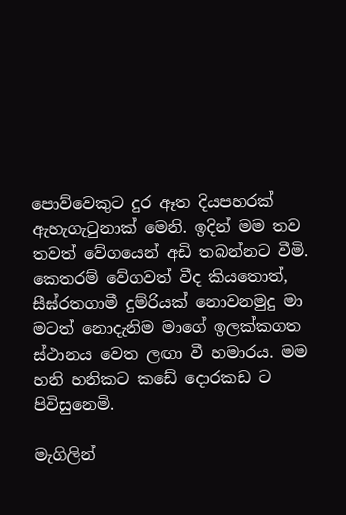පොව්වෙකුට දුර ඈත දියපහරක් ඇහැගැටුනාක් මෙනි. ඉදින් මම තව තවත් වේගයෙන් අඩි තබන්නට වීමි. කෙතරම් වේගවත් වීද කියතොත්, සීඝ්රතගාමී දුම්රියක් නොවනමුදු මා මටත් නොදැනිම මාගේ ඉලක්කගත ස්ථානය වෙත ලඟා වී හමාරය. මම හනි හනිකට කඩේ දොරකඩ ට පිවිසුනෙමි.

මැගිලින්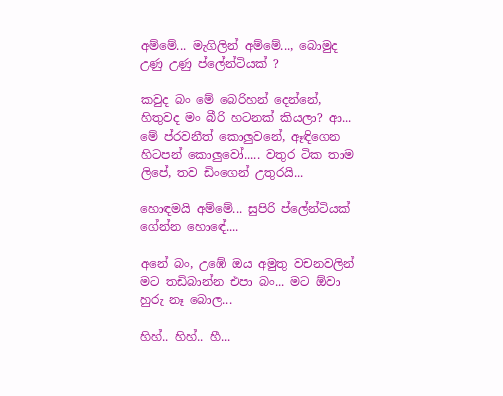අම්මේ... මැගිලින් අම්මේ..., බොමුද උණු උණු ප්ලේන්ටියක් ?

කවුද බං මේ බෙරිහන් දෙන්නේ, හිතුවද මං බීරි හටනක් කියලා? ආ... මේ ප්රවනීත් කොලුවනේ, ඈඳිගෙන හිටපන් කොලුවෝ..... වතුර ටික තාම ලිපේ, තව ඩිංගෙන් උතුරයි...

හොඳමයි අම්මේ... සුපිරි ප්ලේන්ටියක් ගේන්න හො‍ඳේ....

අනේ බං, උඹේ ඔය අමුතු වචනවලින් මට තඩිබාන්න එපා බං... මට ඕවා හුරු නෑ බොල...

හිහ්.. හිහ්.. හී...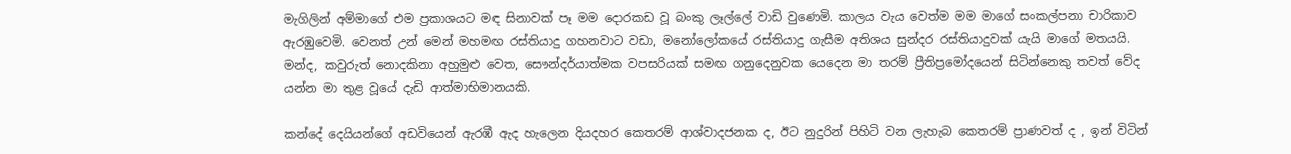මැගිලින් අම්මාගේ එම ප්‍රකාශයට මඳ සිනාවක් පෑ මම දොරකඩ වූ බංකු ලෑල්ලේ වාඩි වුණෙමි. කාලය වැය වෙත්ම මම මාගේ සංකල්පනා චාරිකාව ඇරඹුවෙමි. වෙනත් උන් මෙන් මහමඟ රස්තියාදු ගහනවාට වඩා, මනෝලෝකයේ රස්තියාදු ගැසීම අතිශය සුන්දර රස්තියාදුවක් යැයි මාගේ මතයයි. මන්ද, කවුරුත් නොදකිනා අහුමුළු වෙත, සෞන්දර්යාත්මක වපසරියක් සමඟ ගනුදෙනුවක යෙදෙන මා තරම් ප්‍රීතිප්‍ර‍මෝදයෙන් සිටින්නෙකු තවත් වේද යන්න මා තුළ වූයේ දැඩි ආත්මාභිමානයකි.

කන්දේ දෙයියන්ගේ අඩවියෙන් ඇරඹී ඇද හැලෙන දියදහර කෙතරම් ආශ්වාදජනක ද, ඊට නුදුරින් පිහිටි වන ලැහැබ කෙතරම් ප්‍රාණවත් ද , ඉන් විටින්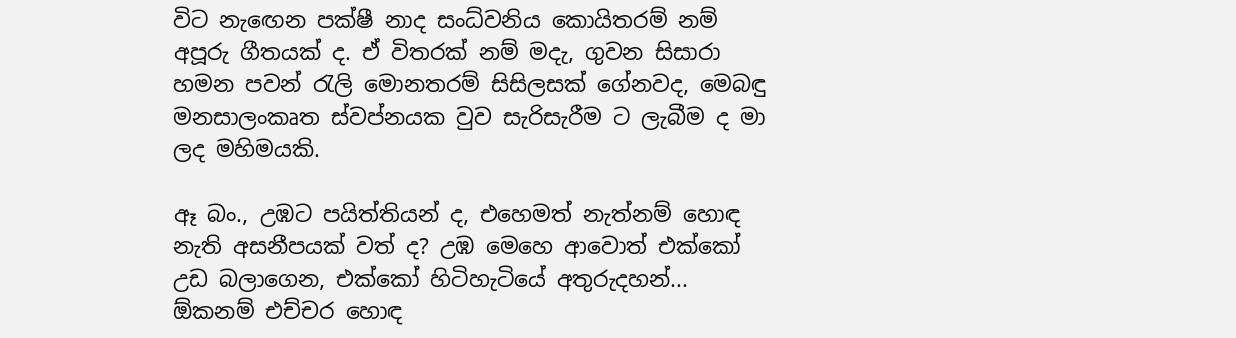විට නැඟෙන පක්ෂී නාද සංධ්වනිය කොයිතරම් නම් අපූරු ගීතයක් ද. ඒ විතරක් නම් මදැ, ගුවන සිසාරා හමන පවන් රැලි මොනතරම් සිසිලසක් ගේනවද, මෙබඳු මනසාලංකෘත ස්වප්නයක වුව සැරිසැරීම ට ලැබීම ද මා ලද මහිමයකි.

ඈ බං., උඹට පයිත්තියන් ද, එහෙමත් නැත්නම් හොඳ නැති අසනීපයක් වත් ද? උඹ මෙහෙ ආවොත් එක්කෝ උඩ බලාගෙන, එක්කෝ හිටිහැටියේ අතුරුදහන්... ඕකනම් එච්චර හොඳ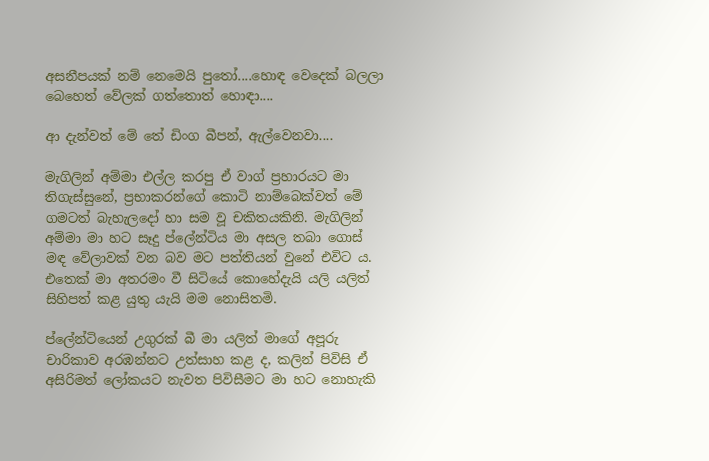අසනීපයක් නම් නෙමෙයි පුතෝ....හොඳ වෙදෙක් බලලා බෙහෙත් වේලක් ගත්තොත් හොඳා....

ආ දැන්වත් මේ තේ ඩිංග බීපන්, ඇල්වෙනවා....

මැගිලින් අම්මා එල්ල කරපු ඒ වාග් ප්‍රහාරයට මා තිගැස්සුනේ, ප්‍රභාකරන්ගේ කොටි නාම්බෙක්වත් මේ ගමටත් බැහැලදෝ හා සම වූ චකිතයකිනි. මැගිලින් අම්මා මා හට සෑදු ප්ලේන්ටිය මා අසල තබා ගොස් මඳ වේලාවක් වන බව මට පත්තියන් වුනේ එවිට ය. එතෙක් මා අතරමං වී සිටියේ කොහේදැයි යලි යලිත් සිහිපත් කළ යුතු යැයි මම නොසිතමි.

ප්ලේන්ටියෙන් උගුරක් බී මා යලිත් මාගේ අපූරු චාරිකාව අරඹන්නට උත්සාහ කළ ද, කලින් පිවිසි ඒ අසිරිමත් ලෝකයට නැවත පිවිසීමට මා හට නොහැකි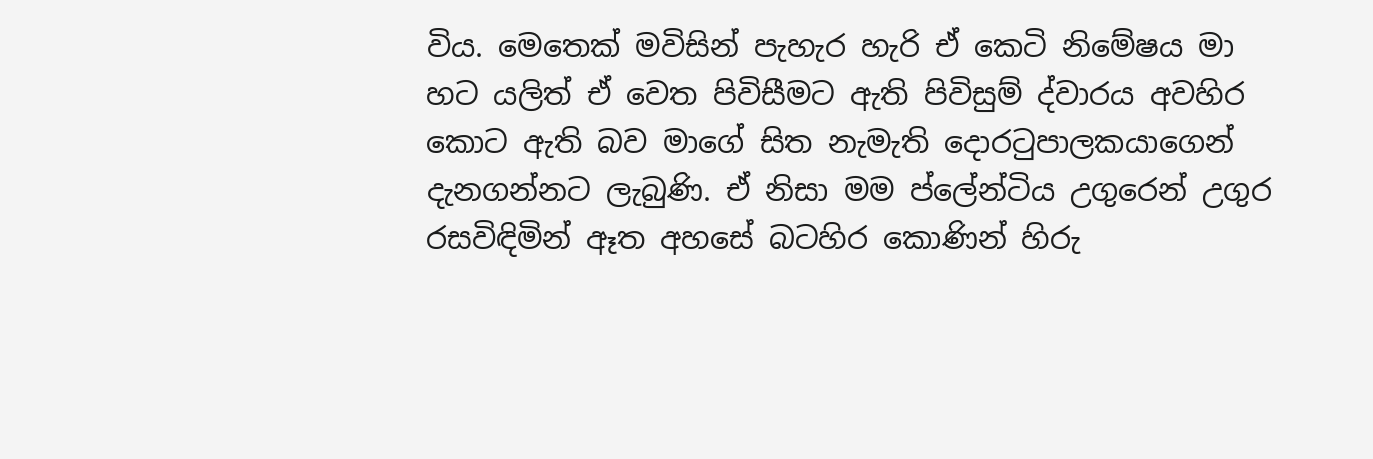විය. මෙතෙක් මවිසින් පැහැර හැරි ඒ කෙටි නිමේෂය මා හට යලිත් ඒ වෙත පිවිසීමට ඇති පිවිසුම් ද්වාරය අවහිර කොට ඇති බව මාගේ සිත නැමැති දොරටුපාලකයාගෙන් දැනගන්නට ලැබුණි. ඒ නිසා මම ප්ලේන්ටිය උගුරෙන් උගුර රසවිඳිමින් ඈත අහසේ බටහිර කොණින් හිරු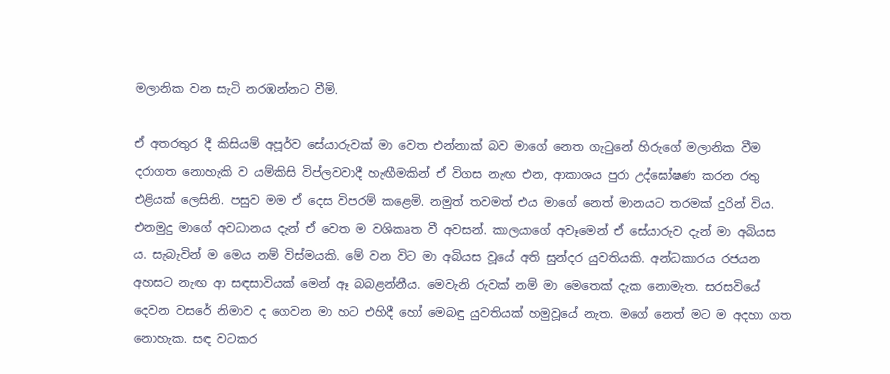මලානික වන සැටි නරඹන්නට වීමි.

ඒ අතරතුර දී කිසියම් අපූර්ව සේයාරුවක් මා වෙත එන්නාක් බව මාගේ නෙත ගැටුනේ හිරුගේ මලානික වීම දරාගත නොහැකි ව යම්කිසි විප්ලවවාදී හැඟීමකින් ඒ විගස නැඟ එන, ආකාශය පුරා උද්ඝෝෂණ කරන රතු එළියක් ලෙසිනි. පසුව මම ඒ දෙස විපරම් කළෙමි. නමුත් තවමත් එය මාගේ නෙත් මානයට තරමක් දුරින් විය. එනමුදු මාගේ අවධානය දැන් ඒ වෙත ම වශිකෘත වී අවසන්. කාලයාගේ අවෑමෙන් ඒ සේයාරුව දැන් මා අබියස ය. සැබැවින් ම මෙය නම් විස්මයකි. මේ වන විට මා අබියස වූයේ අති සුන්දර යුවතියකි. අන්ධකාරය රජයන අහසට නැඟ ආ සඳසාවියක් මෙන් ඈ බබළන්නීය. මෙවැනි රුවක් නම් මා මෙතෙක් දැක නොමැත. සරසවියේ දෙවන වසරේ නිමාව ද ගෙවන මා හට එහිදී හෝ මෙබඳු යුවතියක් හමුවූයේ නැත. මගේ නෙත් මට ම අදහා ගත නොහැක. සඳ වටකර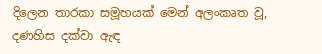දිලෙන තාරකා සමූහයක් මෙන් අලංකෘත වූ, දණහිස දක්වා ඇඳ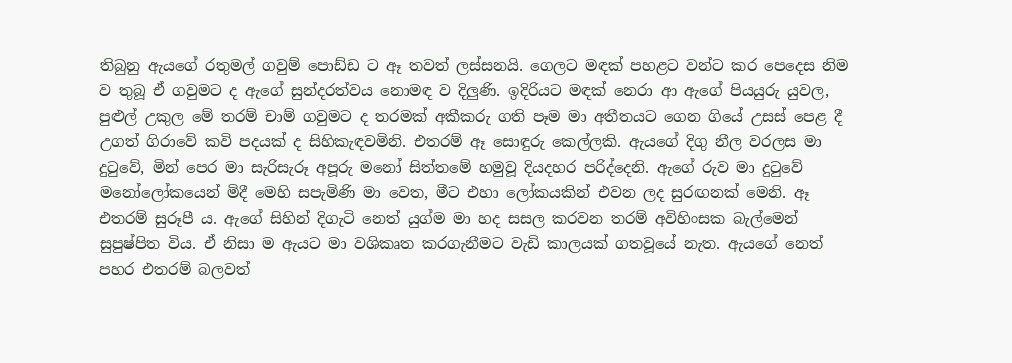තිබුනු ඇයගේ රතුමල් ගවුම් පොඩ්ඩ ට ඈ තවත් ලස්සනයි. ගෙලට මඳක් පහළට වන්ට කර පෙදෙස නිම ව තුබූ ඒ ගවුමට ද ඇගේ සුන්දරත්වය නොමඳ ව දිලුණි. ඉදිරියට මඳක් නෙරා ආ ඇගේ පියයුරු යුවල, පුළුල් උකුල මේ තරම් චාම් ගවුමට ද තරමක් අකීකරු ගති පෑම මා අතීතයට ගෙන ගියේ උසස් පෙළ දී උගත් ගිරාවේ කවි පදයක් ද සිහිකැඳවමිනි. එතරම් ඈ සොඳුරු කෙල්ලකි. ඇයගේ දිගු නීල වරලස මා දුටුවේ, මින් පෙර මා සැරිසැරූ අපූරු මනෝ සිත්තමේ හමුවූ දියදහර පරිද්දෙනි. ඇගේ රුව මා දුටුවේ මනෝලෝකයෙන් මිදී මෙහි සපැමිණි මා වෙත, මීට එහා ලෝකයකින් එවන ලද සුරඟනක් මෙනි. ඈ එතරම් සුරූපී ය. ඇගේ සිහින් දිගැටි නෙත් යුග්ම මා හද සසල කරවන තරම් අවිහිංසක බැල්මෙන් සුපුෂ්පිත විය. ඒ නිසා ම ඇයට මා වශිකෘත කරගැනීමට වැඩි කාලයක් ගතවූයේ නැත. ඇයගේ නෙත් පහර එතරම් බලවත්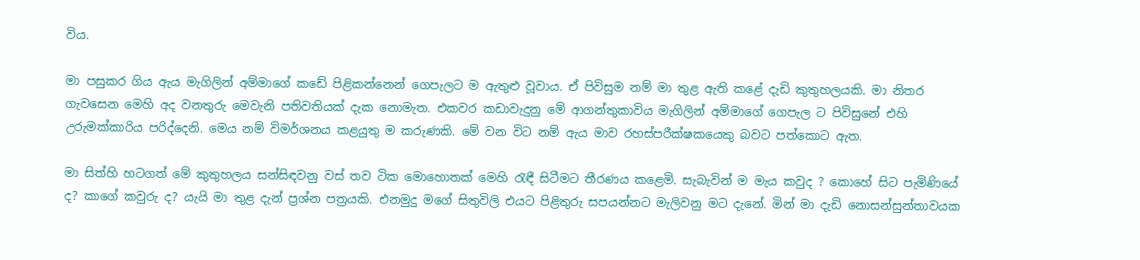විය.

මා පසුකර ගිය ඇය මැගිලින් අම්මාගේ කඩේ පිළිකන්නෙන් ගෙපැලට ම ඇතුළු වූවාය. ඒ පිවිසුම නම් මා තුළ ඇති කළේ දැඩි කුතුහලයකි. මා නිතර ගැවසෙන මෙහි අද වනතුරු මෙවැනි පතිවතියක් දැක නොමැත. එකවර කඩාවැදුනු මේ ආගන්තුකාවිය මැගිලින් අම්මාගේ ගෙපැල ට පිවිසුනේ එහි උරුමක්කාරිය පරිද්දෙනි. මෙය නම් විමර්ශනය කළයුතු ම කරුණකි. මේ වන විට නම් ඇය මාව රහස්පරීක්ෂකයෙකු බවට පත්කොට ඇත.

මා සිත්හි හටගත් මේ කුතුහලය සන්සිඳවනු වස් තව ටික මොහොතක් මෙහි රැඳී සිටීමට තීරණය කළෙමි. සැබැවින් ම මැය කවුද ? කොහේ සිට පැමිණියේ ද? කාගේ කවුරු ද? යැයි මා තුළ දැන් ප්‍රශ්න පත්‍රයකි. එනමුදු මගේ සිතුවිලි එයට පිළිතුරු සපයන්නට මැලිවනු මට දැනේ. මින් මා දැඩි නොසන්සුන්තාවයක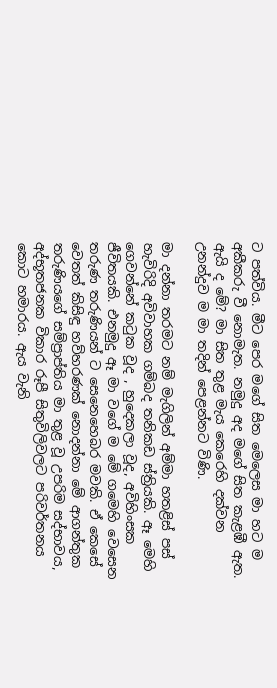ට පත්විය. මීට පෙර මගේ සිත මෙලෙස මා හට ම අකීකරු වී නොමැත. නමුදු අද මගේ සිත කැළඹී ඇත. ඇයි ද මේ? මා සිත තුළ මැය කෙරෙහි දක්වන උනන්දුව ම මා තදින් පෙළන්නට විණි.

මා දන්නා තරමට නම් මැගිලින් අම්මා හතළිස් පස් හැවිරිදි අවිවාහක ගම්බද තනිකඩ ස්ත්‍රියකි. ඈ මෙහි ගෙවන්නේ කටුක වූද , හුදෙකලා වූද, අවිහිංසක ජීවිතයකි. එනමුදු ඈ මා වගේ ම මේ ගමෙහි වෙසෙන තරුණ තරුණියන් ට සෙනෙහෙබර මවකි. ඒ කෙසේ වෙතත් කිසිඳු හව්හරණක් නොදන්නා මේ ආගන්තුක තරුණියගේ සම්ප්‍රාප්තිය මා තුළ වූ උපරිම සද්භාවය, අද්භූතජනක විකාර රූපී සිතුවිලිවලට පරිවර්තනය කොට හමාරය. ඇය වැනි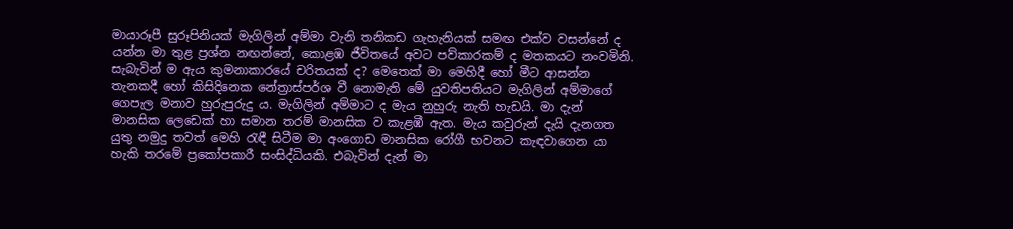මායාරූපී සුරූපිනියක් මැගිලින් අම්මා වැනි තනිකඩ ගැහැනියක් සමඟ එක්ව වසන්නේ ද යන්න මා තුළ ප්‍රශ්න නඟන්නේ, කොළඹ ජීවිතයේ අවට පව්කාරකම් ද මතකයට නංවමිනි. සැබැවින් ම ඇය කුමනාකාරයේ චරිතයක් ද? මෙතෙක් මා මෙහිදී හෝ මීට ආසන්න තැනකදී හෝ කිසිදිනෙක නේත්‍රාස්පර්ශ වී නොමැති මේ යුවතිපතියට මැගිලින් අම්මාගේ ගෙපැල මනාව හුරුපුරුදු ය. මැගිලින් අම්මාට ද මැය නුහුරු නැති හැඩයි. මා දැන් මානසික ලෙඩෙක් හා සමාන තරම් මානසික ව කැළඹී ඇත. මැය කවුරුන් දැයි දැනගත යුතු නමුදු තවත් මෙහි රැඳී සිටීම මා අංගොඩ මානසික රෝගී භවනට කැඳවාගෙන යා හැකි තරමේ ප්‍රකෝපකාරී සංසිද්ධියකි. එබැවින් දැන් මා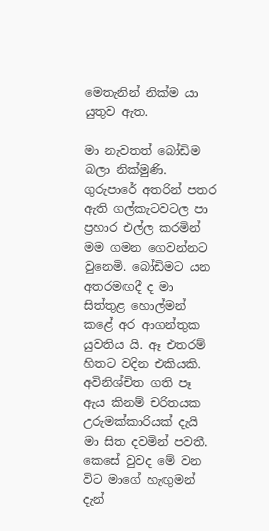මෙතැනින් නික්ම යා යුතුව ඇත.

මා නැවතත් බෝඩිම බලා නික්මුණි. ගුරුපාරේ අතරින් පතර ඇති ගල්කැටවටල පා ප්‍රහාර එල්ල කරමින් මම ගමන ගෙවන්නට වුනෙමි. බෝඩිමට යන අතරමඟදී ද මා සිත්තුළ හොල්මන් කළේ අර ආගන්තුක යුවතිය යි. ඈ එතරම් හිතට වදින එකියකි. අවිනිශ්චිත ගති පෑ ඇය කිනම් චරිතයක උරුමක්කාරියක් දැයි මා සිත දවමින් පවතී. කෙසේ වුවද මේ වන විට මාගේ හැඟුමන් දැන්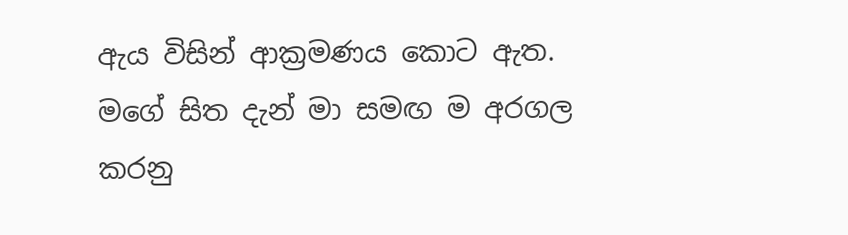ඇය විසින් ආක්‍රමණය කොට ඇත. මගේ සිත දැන් මා සමඟ ම අරගල කරනු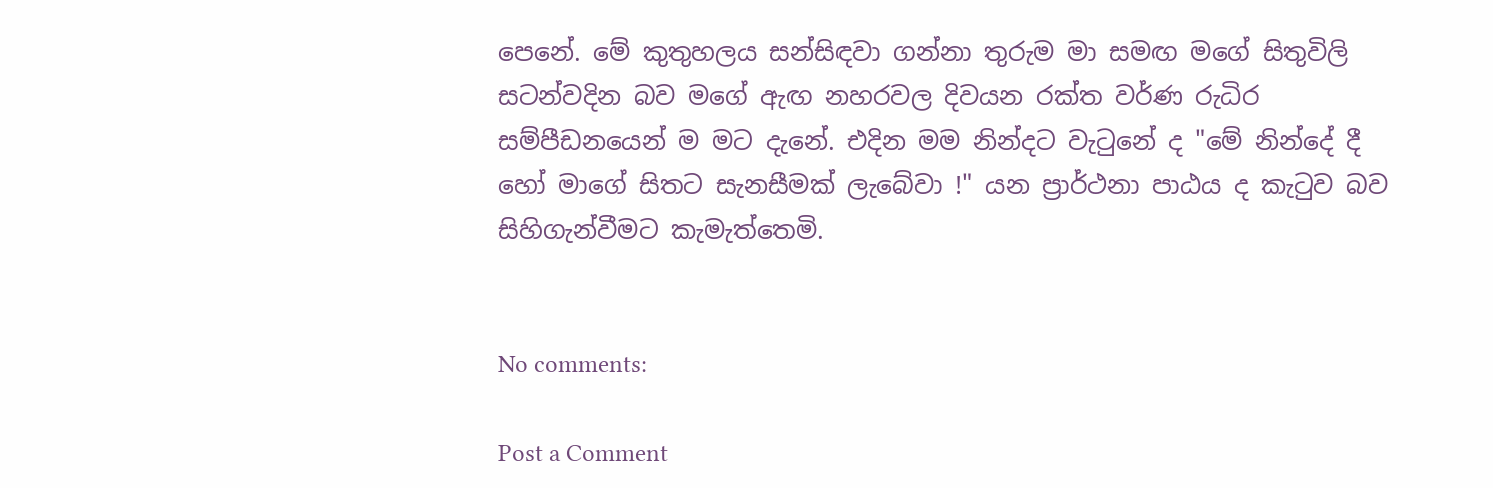පෙනේ. මේ කුතුහලය සන්සිඳවා ගන්නා තුරුම මා සමඟ මගේ සිතුවිලි සටන්වදින බව මගේ ඇඟ නහරවල දිවයන රක්ත වර්ණ රුධිර සම්පීඩනයෙන් ම මට දැනේ. එදින මම නින්දට වැටුනේ ද "මේ නින්දේ දී හෝ මාගේ සිතට සැනසීමක් ලැබේවා !" යන ප්‍රාර්ථනා පාඨය ද කැටුව බව සිහිගැන්වීමට කැමැත්තෙමි.


No comments:

Post a Comment